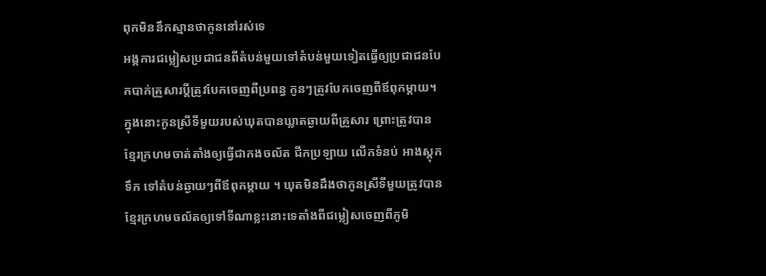ពុកមិននឹកស្មានថាកូននៅរស់ទេ
អង្គការជម្លៀសប្រជាជនពីតំបន់មួយទៅតំបន់មួយទៀតធ្វើឲ្យប្រជាជនបែកបាក់គ្រួសារប្ដីត្រូវបែកចេញពីប្រពន្ធ កូនៗត្រូវបែកចេញពីឪពុកម្ដាយ។ ក្នុងនោះកូនស្រីទីមួយរបស់ឃុតបានឃ្លាតឆ្ងាយពីគ្រួសារ ព្រោះត្រូវបានខ្មែរក្រហមចាត់តាំងឲ្យធ្វើជាកងចល័ត ជីកប្រឡាយ លើកទំនប់ អាងស្តុកទឹក ទៅតំបន់ឆ្ងាយៗពីឪពុកម្ដាយ ។ ឃុតមិនដឹងថាកូនស្រីទីមួយត្រូវបានខ្មែរក្រហមចល័តឲ្យទៅទីណាខ្លះនោះទេតាំងពីជម្លៀសចេញពីភូមិ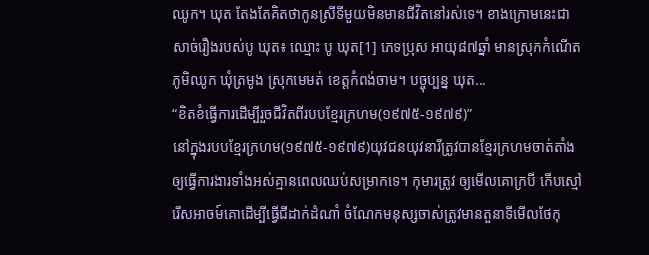ឈូក។ ឃុត តែងតែគិតថាកូនស្រីទីមួយមិនមានជីវិតនៅរស់ទេ។ ខាងក្រោមនេះជាសាច់រឿងរបស់បូ ឃុត៖ ឈ្មោះ បូ ឃុត[1] ភេទប្រុស អាយុ៨៧ឆ្នាំ មានស្រុកកំណើតភូមិឈូក ឃុំត្រមូង ស្រុកមេមត់ ខេត្តកំពង់ចាម។ បច្ចុប្បន្ន ឃុត...
“ខិតខំធ្វើការដើម្បីរួចជីវិតពីរបបខ្មែរក្រហម(១៩៧៥-១៩៧៩)”
នៅក្នុងរបបខ្មែរក្រហម(១៩៧៥-១៩៧៩)យុវជនយុវនារីត្រូវបានខ្មែរក្រហមចាត់តាំងឲ្យធ្វើការងារទាំងអស់គ្មានពេលឈប់សម្រាកទេ។ កុមារត្រូវ ឲ្យមើលគោក្របី កើបស្មៅ រើសអាចម៍គោដើម្បីធ្វើជីដាក់ដំណាំ ចំណែកមនុស្សចាស់ត្រូវមានតួនាទីមើលថែកុ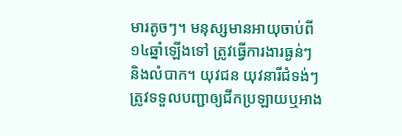មារតូចៗ។ មនុស្សមានអាយុចាប់ពី១៤ឆ្នាំឡើងទៅ ត្រូវធ្វើការងារធ្ងន់ៗ និងលំបាក។ យុវជន យុវនារីជំទង់ៗត្រូវទទួលបញ្ជាឲ្យជីកប្រឡាយឬអាង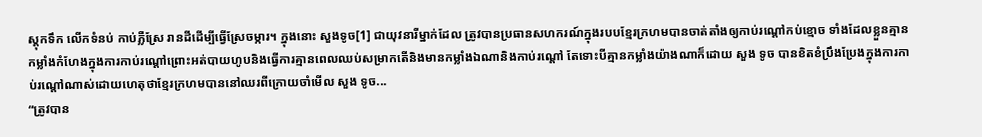ស្តុកទឹក លើកទំនប់ កាប់ភ្លឺស្រែ រានដីដើម្បីធ្វើស្រែចម្ការ។ ក្នុងនោះ សួងទូច[1] ជាយុវនារីម្នាក់ដែល ត្រូវបានប្រធានសហករណ៍ក្នុងរបបខ្មែរក្រហមបានចាត់តាំងឲ្យកាប់រណ្ដៅកប់ខ្មោច ទាំងដែលខ្លួនគ្មានកម្លាំងកំហែងក្នុងការកាប់រណ្ដៅព្រោះអត់បាយហូបនិងធ្វើការគ្មានពេលឈប់សម្រាកតើនិងមានកម្លាំងឯណានិងកាប់រណ្ដៅ តែទោះបីគ្មានកម្លាំងយ៉ាងណាក៏ដោយ សួង ទូច បានខិតខំប្រឹងប្រែងក្នុងការកាប់រណ្ដៅណាស់ដោយហេតុថាខ្មែរក្រហមបាននៅឈរពីក្រោយចាំមើល សួង ទូច...
“ត្រូវបាន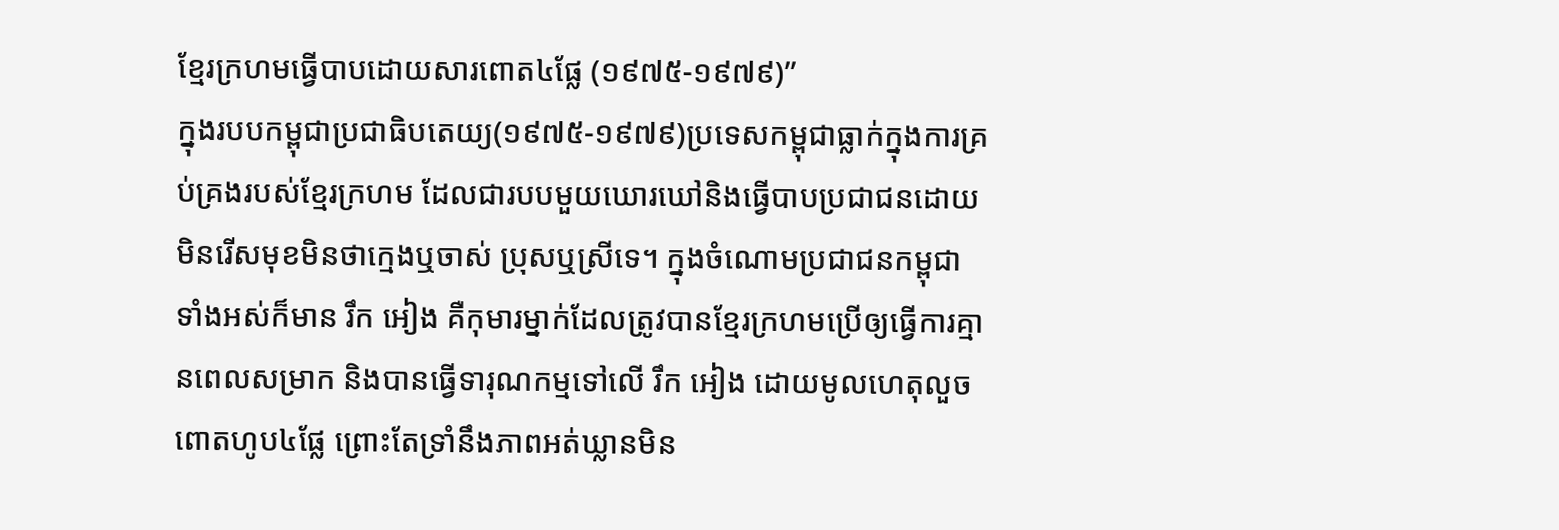ខ្មែរក្រហមធ្វើបាបដោយសារពោត៤ផ្លែ (១៩៧៥-១៩៧៩)”
ក្នុងរបបកម្ពុជាប្រជាធិបតេយ្យ(១៩៧៥-១៩៧៩)ប្រទេសកម្ពុជាធ្លាក់ក្នុងការគ្រប់គ្រងរបស់ខ្មែរក្រហម ដែលជារបបមួយឃោរឃៅនិងធ្វើបាបប្រជាជនដោយមិនរើសមុខមិនថាក្មេងឬចាស់ ប្រុសឬស្រីទេ។ ក្នុងចំណោមប្រជាជនកម្ពុជាទាំងអស់ក៏មាន រឹក អៀង គឺកុមារម្នាក់ដែលត្រូវបានខ្មែរក្រហមប្រើឲ្យធ្វើការគ្មានពេលសម្រាក និងបានធ្វើទារុណកម្មទៅលើ រឹក អៀង ដោយមូលហេតុលួចពោតហូប៤ផ្លែ ព្រោះតែទ្រាំនឹងភាពអត់ឃ្លានមិន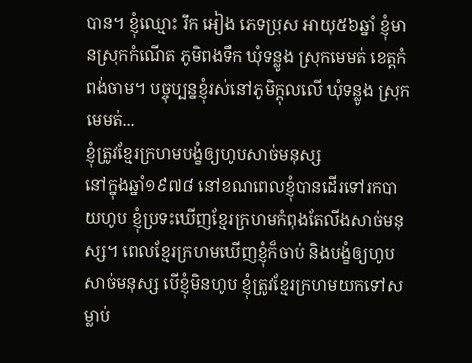បាន។ ខ្ញុំឈ្មោះ រឹក អៀង ភេទប្រុស អាយុ៥៦ឆ្នាំ ខ្ញុំមានស្រុកកំណើត ភូមិពងទឹក ឃុំទន្លូង ស្រុកមេមត់ ខេត្តកំពង់ចាម។ បច្ចុប្បន្នខ្ញុំរស់នៅភូមិក្ដុលលើ ឃុំទន្លូង ស្រុកមេមត់...
ខ្ញុំត្រូវខ្មែរក្រហមបង្ខំឲ្យហូបសាច់មនុស្ស
នៅក្នុងឆ្នាំ១៩៧៨ នៅខណពេលខ្ញុំបានដើរទៅរកបាយហូប ខ្ញុំប្រទះឃើញខ្មែរក្រហមកំពុងតែលីងសាច់មនុស្ស។ ពេលខ្មែរក្រហមឃើញខ្ញុំក៏ចាប់ និងបង្ខំឲ្យហូបសាច់មនុស្ស បើខ្ញុំមិនហូប ខ្ញុំត្រូវខ្មែរក្រហមយកទៅសម្លាប់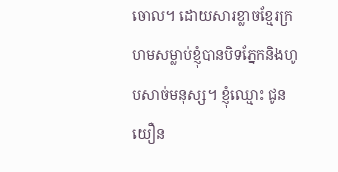ចោល។ ដោយសារខ្លាចខ្មែរក្រហមសម្លាប់ខ្ញុំបានបិទភ្នែកនិងហូបសាច់មនុស្ស។ ខ្ញុំឈ្មោះ ជូន យឿន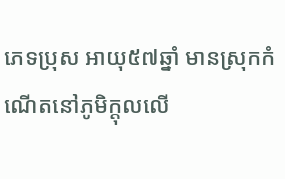ភេទប្រុស អាយុ៥៧ឆ្នាំ មានស្រុកកំណើតនៅភូមិក្ដុលលើ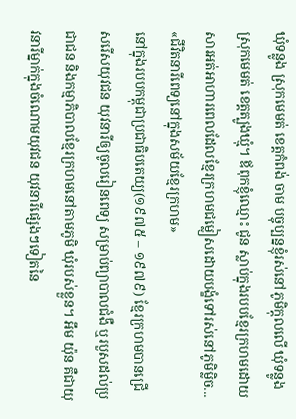ឃុំទន្លូង ស្រុកមេមត់ ខេត្តកំពង់ ចាម បច្ចុប្បន្នខ្ញុំរស់នៅភូមិក្ដុលលើ ឃុំទន្លូង ស្រុកមេមត់ ខេត្តត្បូងឃ្មុំ។ ឪពុកខ្ញុំឈ្មោះ ជូន ស្លាប់ក្នុងរបបខ្មែរក្រហមដោយសារអត់អាហារពេលដែលខ្មែរក្រហមជម្លៀសដោយបង្ខំទៅរស់នៅភូមិម្លិច...
«ជីវិតនារីពេទ្យនៅក្នុងសម័យខ្មែរក្រហម»
នៅក្នុងរបបកម្ពុជាប្រជាធិបតេយ្យ(១៩៧៥ – ១៩៧៩) ខ្មែរក្រហមបានជ្រើសរើសយុវជន យុវនារីឲ្យចូលរៀនពេទ្យ សម្រាប់ព្យាបាលជំងឺ ឬរបួសដល់ប្រជាជន និងកម្មាភិបាលខ្មែរក្រហមនៅតាមភូមិ ឃុំរបស់ខ្លួន។ អឹម យ៉ុន គឺជាយុវនារីម្នាក់ក្នុងចំណោមយុវជន យុវនារីផ្សេងៗទៀតនៃ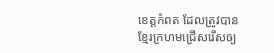ខេត្តកំពត ដែលត្រូវបានខ្មែរក្រហមជ្រើសរើសឲ្យ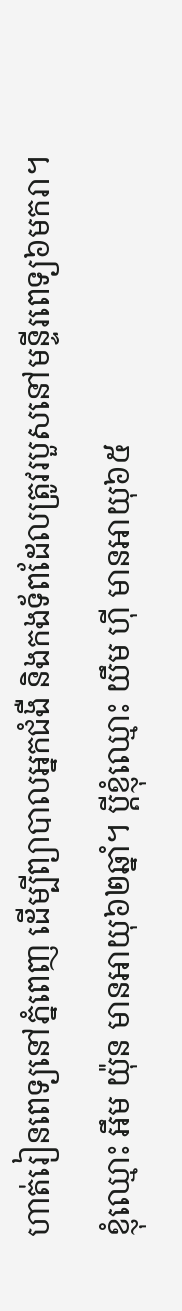ហាត់រៀនពេទ្យនៅភ្នំពេញ ដើម្បីព្យាបាលអ្នកជំងឺ និងកងទ័ពដែលត្រូវរបួសនៅមន្ទីរពេទ្យ៦មករា។ ខ្ញុំឈ្មោះ អឹម យ៉ុន មានអាយុ៦២ឆ្នាំ។ ប្ដីខ្ញុំឈ្មោះ យឹម ហ៊ី មានអាយុ៦៥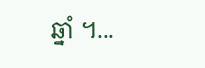ឆ្នាំ ។...